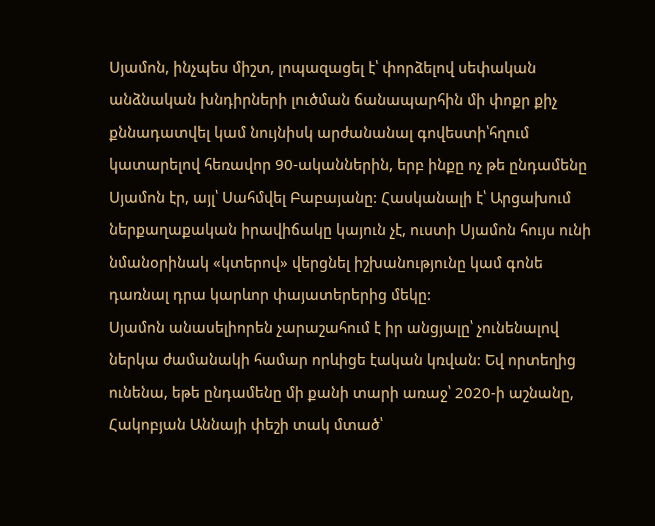Սյամոն, ինչպես միշտ, լոպազացել է՝ փորձելով սեփական անձնական խնդիրների լուծման ճանապարհին մի փոքր քիչ քննադատվել կամ նույնիսկ արժանանալ գովեստի՝հղում կատարելով հեռավոր 90-ականներին, երբ ինքը ոչ թե ընդամենը Սյամոն էր, այլ՝ Սահմվել Բաբայանը: Հասկանալի է՝ Արցախում ներքաղաքական իրավիճակը կայուն չէ, ուստի Սյամոն հույս ունի նմանօրինակ «կտերով» վերցնել իշխանությունը կամ գոնե դառնալ դրա կարևոր փայատերերից մեկը:
Սյամոն անասելիորեն չարաշահում է իր անցյալը՝ չունենալով ներկա ժամանակի համար որևիցե էական կռվան: Եվ որտեղից ունենա, եթե ընդամենը մի քանի տարի առաջ՝ 2020-ի աշնանը, Հակոբյան Աննայի փեշի տակ մտած՝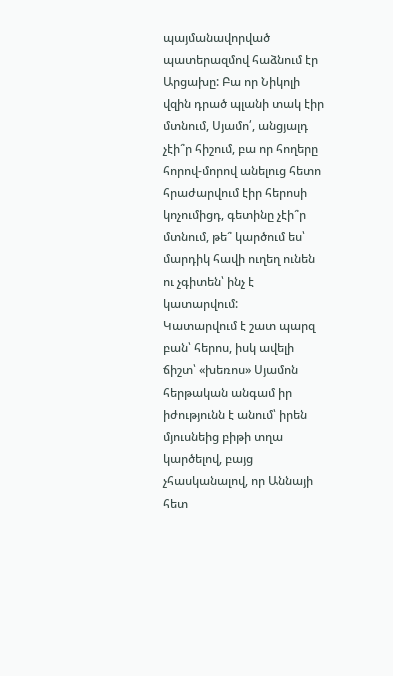պայմանավորված պատերազմով հաձնում էր Արցախը: Բա որ Նիկոլի վզին դրած պլանի տակ էիր մտնում, Սյամո՛, անցյալդ չէի՞ր հիշում, բա որ հողերը հորով-մորով անելուց հետո հրաժարվում էիր հերոսի կոչումիցդ, գետինը չէի՞ր մտնում, թե՞ կարծում ես՝ մարդիկ հավի ուղեղ ունեն ու չգիտեն՝ ինչ է կատարվում:
Կատարվում է շատ պարզ բան՝ հերոս, իսկ ավելի ճիշտ՝ «խեռոս» Սյամոն հերթական անգամ իր իժությունն է անում՝ իրեն մյուսնեից բիթի տղա կարծելով, բայց չհասկանալով, որ Աննայի հետ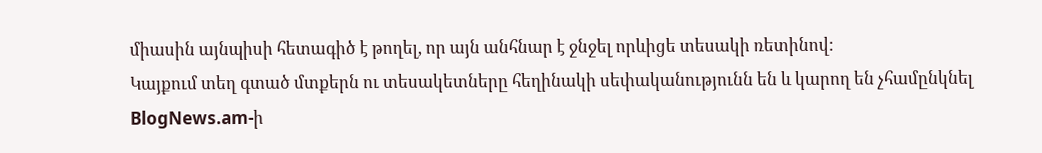միասին այնպիսի հետագիծ է թողել, որ այն անհնար է ջնջել որևիցե տեսակի ռետինով:
Կայքում տեղ գտած մտքերն ու տեսակետները հեղինակի սեփականությունն են և կարող են չհամընկնել BlogNews.am-ի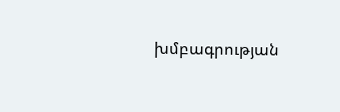խմբագրության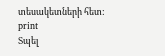տեսակետների հետ:
print
Տպել